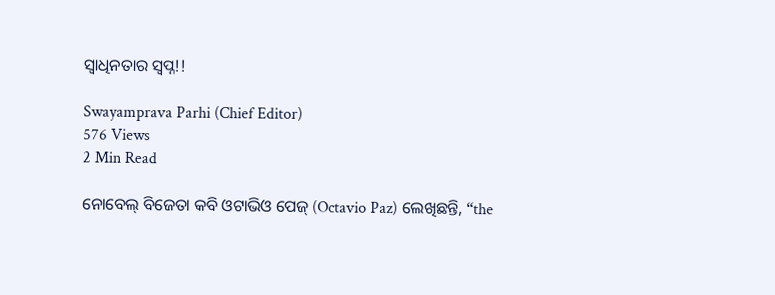ସ୍ୱାଧିନତାର ସ୍ୱପ୍ନ!!

Swayamprava Parhi (Chief Editor)
576 Views
2 Min Read

ନୋବେଲ୍ ବିଜେତା କବି ଓଟାଭିଓ ପେଜ୍ (Octavio Paz) ଲେଖିଛନ୍ତି, “the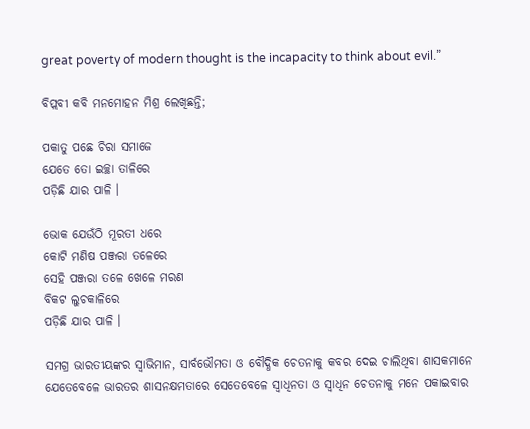great poverty of modern thought is the incapacity to think about evil.”

ବିପ୍ଲବୀ କବି ମନମୋହନ ମିଶ୍ର ଲେଖିଛନ୍ତି;

ପକାତୁ ପଛେ ଚିରା ସମାଜେ
ଯେତେ ତୋ ଇଚ୍ଛା ତାଳିରେ
ପଡ଼ିଛି ଯାର ପାଳି ।

ଭୋକ ଯେଉଁଠି ମୂରତୀ ଧରେ
କୋଟି ମଣିଷ ପଞ୍ଜରା ତଳେରେ
ସେହି ପଞ୍ଜରା ତଳେ ଖେଳେ ମରଣ
ବିକଟ ଲୁଚକାଳିରେ
ପଡ଼ିଛି ଯାର ପାଳି ।

ସମଗ୍ର ଭାରତୀୟଙ୍କର ସ୍ୱାଭିମାନ, ସାର୍ବଭୌମତା ଓ ବୌଦ୍ଧିକ ଚେତନାକୁ କବର ଦେଇ ଚାଲିଥିବା ଶାସକମାନେ ଯେତେବେଳେ ଭାରତର ଶାସନକ୍ଷମତାରେ ସେତେବେଳେ ସ୍ୱାଧିନତା ଓ ସ୍ୱାଧିନ ଚେତନାକୁ ମନେ ପକାଇବାର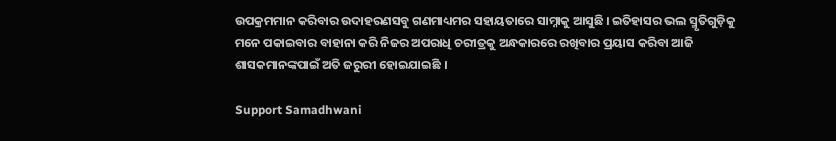ଉପକ୍ରମମାନ କରିବାର ଉଦାହରଣସବୁ ଗଣମାଧ୍ୟମର ସହାୟତାରେ ସାମ୍ନାକୁ ଆସୁଛି । ଇତିହାସର ଭଲ ସ୍ମୃତିଗୁଡ଼ିକୁ ମନେ ପକାଇବାର ବାହାନା କରି ନିଜର ଅପରାଧି ଚରୀତ୍ରକୁ ଅନ୍ଧକାରରେ ରଖିବାର ପ୍ରୟାସ କରିବା ଆଜି ଶାସକମାନଙ୍କପାଇଁ ଅତି ଜରୁରୀ ହୋଇଯାଇଛି ।

Support Samadhwani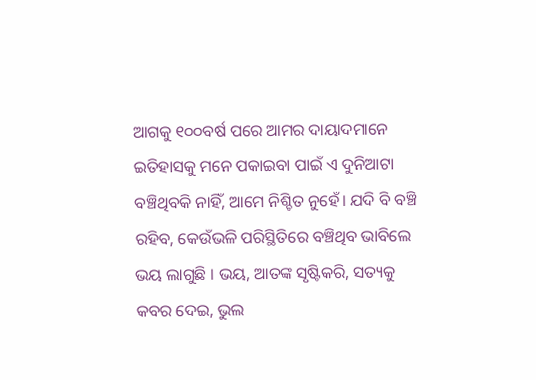ଆଗକୁ ୧୦୦ବର୍ଷ ପରେ ଆମର ଦାୟାଦମାନେ ଇତିହାସକୁ ମନେ ପକାଇବା ପାଇଁ ଏ ଦୁନିଆଟା ବଞ୍ଚିଥିବକି ନାହିଁ, ଆମେ ନିଶ୍ଚିତ ନୁହେଁ। ଯଦି ବି ବଞ୍ଚି ରହିବ, କେଉଁଭଳି ପରିସ୍ଥିତିରେ ବଞ୍ଚିଥିବ ଭାବିଲେ ଭୟ ଲାଗୁଛି । ଭୟ, ଆତଙ୍କ ସୃଷ୍ଟିକରି, ସତ୍ୟକୁ କବର ଦେଇ, ଭୁଲ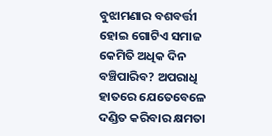ବୁଝାମଣାର ବଶବର୍ତ୍ତୀ ହୋଇ ଗୋଟିଏ ସମାଜ କେମିତି ଅଧିକ ଦିନ ବଞ୍ଚିପାରିବ? ଅପରାଧି ହାତରେ ଯେତେବେଳେ ଦଣ୍ଡିତ କରିବାର କ୍ଷମତା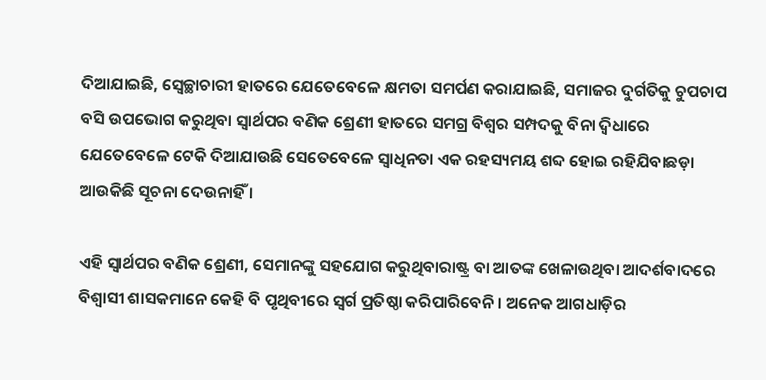ଦିଆଯାଇଛି, ସ୍ୱେଚ୍ଛାଚାରୀ ହାତରେ ଯେତେବେଳେ କ୍ଷମତା ସମର୍ପଣ କରାଯାଇଛି, ସମାଜର ଦୁର୍ଗତିକୁ ଚୁପଚାପ ବସି ଉପଭୋଗ କରୁଥିବା ସ୍ୱାର୍ଥପର ବଣିକ ଶ୍ରେଣୀ ହାତରେ ସମଗ୍ର ବିଶ୍ୱର ସମ୍ପଦକୁ ବିନା ଦ୍ୱିଧାରେ ଯେତେବେଳେ ଟେକି ଦିଆଯାଉଛି ସେତେବେଳେ ସ୍ୱାଧିନତା ଏକ ରହସ୍ୟମୟ ଶବ୍ଦ ହୋଇ ରହିଯିବାଛଡ଼ା ଆଉକିଛି ସୂଚନା ଦେଉନାହିଁ ।

ଏହି ସ୍ୱାର୍ଥପର ବଣିକ ଶ୍ରେଣୀ, ସେମାନଙ୍କୁ ସହଯୋଗ କରୁଥିବାରାଷ୍ଟ୍ର ବା ଆତଙ୍କ ଖେଳାଉଥିବା ଆଦର୍ଶବାଦରେ ବିଶ୍ୱାସୀ ଶାସକମାନେ କେହି ବି ପୃଥିବୀରେ ସ୍ୱର୍ଗ ପ୍ରତିଷ୍ଠା କରିପାରିବେନି । ଅନେକ ଆଗଧାଡ଼ିର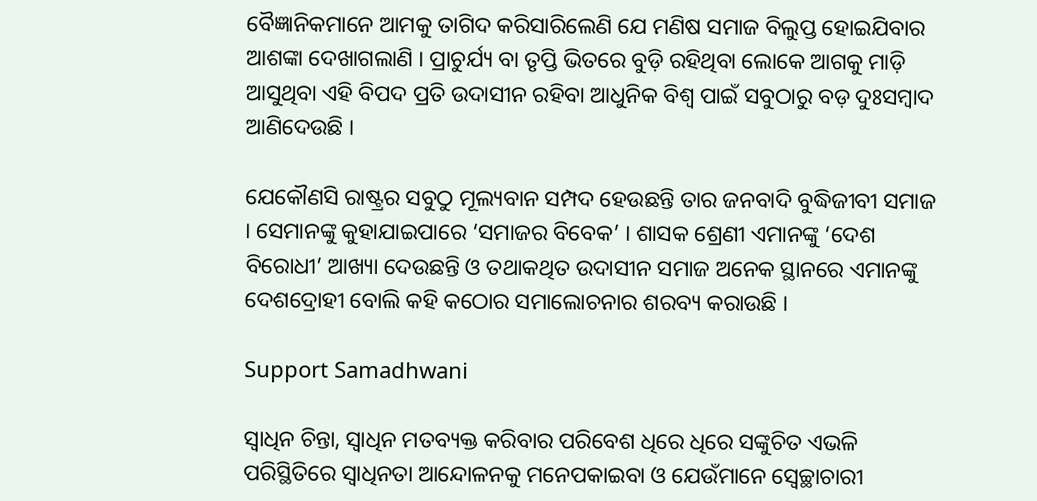ବୈଜ୍ଞାନିକମାନେ ଆମକୁ ତାଗିଦ କରିସାରିଲେଣି ଯେ ମଣିଷ ସମାଜ ବିଲୁପ୍ତ ହୋଇଯିବାର ଆଶଙ୍କା ଦେଖାଗଲାଣି । ପ୍ରାଚୁର୍ଯ୍ୟ ବା ତୃପ୍ତି ଭିତରେ ବୁଡ଼ି ରହିଥିବା ଲୋକେ ଆଗକୁ ମାଡ଼ି ଆସୁଥିବା ଏହି ବିପଦ ପ୍ରତି ଉଦାସୀନ ରହିବା ଆଧୁନିକ ବିଶ୍ୱ ପାଇଁ ସବୁଠାରୁ ବଡ଼ ଦୁଃସମ୍ବାଦ ଆଣିଦେଉଛି ।

ଯେକୌଣସି ରାଷ୍ଟ୍ରର ସବୁଠୁ ମୂଲ୍ୟବାନ ସମ୍ପଦ ହେଉଛନ୍ତି ତାର ଜନବାଦି ବୁଦ୍ଧିଜୀବୀ ସମାଜ । ସେମାନଙ୍କୁ କୁହାଯାଇପାରେ ‘ସମାଜର ବିବେକ’ । ଶାସକ ଶ୍ରେଣୀ ଏମାନଙ୍କୁ ‘ଦେଶ ବିରୋଧୀ’ ଆଖ୍ୟା ଦେଉଛନ୍ତି ଓ ତଥାକଥିତ ଉଦାସୀନ ସମାଜ ଅନେକ ସ୍ଥାନରେ ଏମାନଙ୍କୁ ଦେଶଦ୍ରୋହୀ ବୋଲି କହି କଠୋର ସମାଲୋଚନାର ଶରବ୍ୟ କରାଉଛି ।

Support Samadhwani

ସ୍ୱାଧିନ ଚିନ୍ତା, ସ୍ୱାଧିନ ମତବ୍ୟକ୍ତ କରିବାର ପରିବେଶ ଧିରେ ଧିରେ ସଙ୍କୁଚିତ ଏଭଳି ପରିସ୍ଥିତିରେ ସ୍ୱାଧିନତା ଆନ୍ଦୋଳନକୁ ମନେପକାଇବା ଓ ଯେଉଁମାନେ ସ୍ୱେଚ୍ଛାଚାରୀ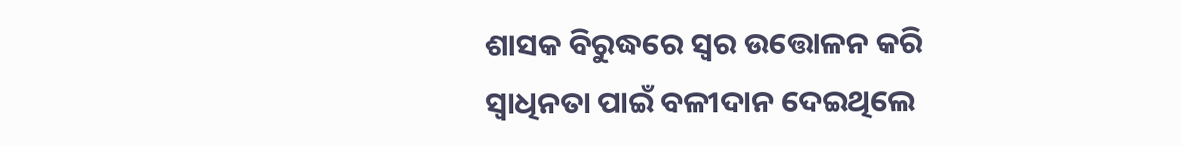ଶାସକ ବିରୁଦ୍ଧରେ ସ୍ୱର ଉତ୍ତୋଳନ କରି ସ୍ୱାଧିନତା ପାଇଁ ବଳୀଦାନ ଦେଇଥିଲେ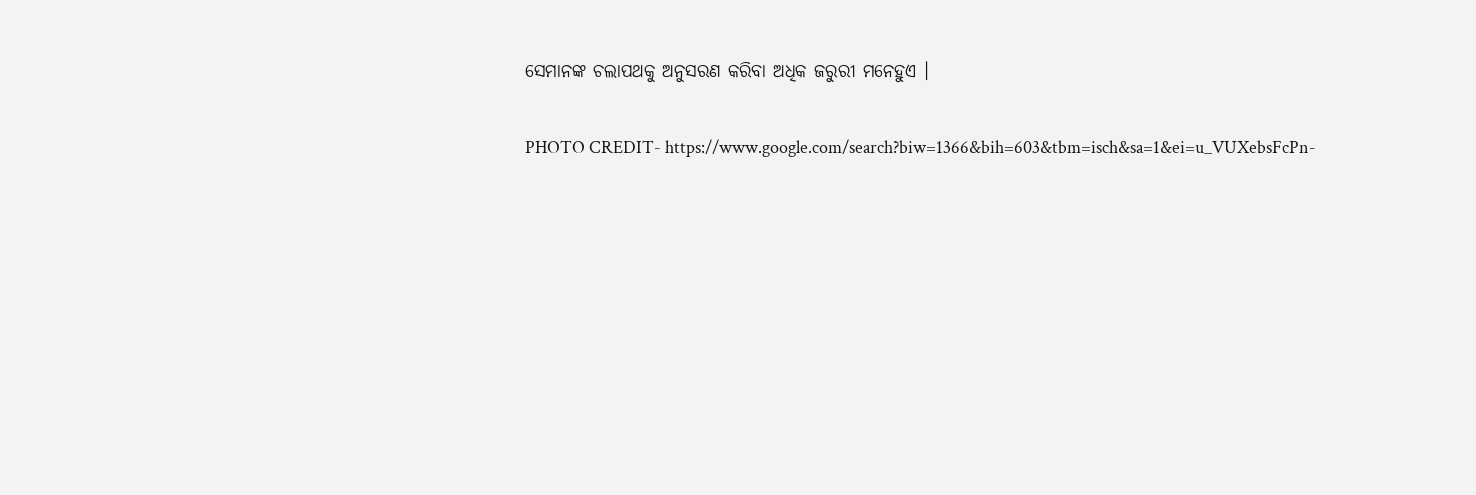ସେମାନଙ୍କ ଚଲାପଥକୁ ଅନୁସରଣ କରିବା ଅଧିକ ଜରୁରୀ ମନେହୁଏ ।

PHOTO CREDIT- https://www.google.com/search?biw=1366&bih=603&tbm=isch&sa=1&ei=u_VUXebsFcPn-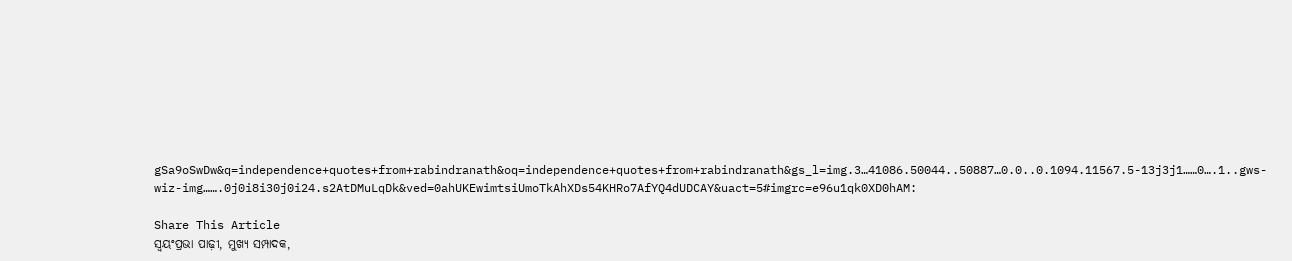gSa9oSwDw&q=independence+quotes+from+rabindranath&oq=independence+quotes+from+rabindranath&gs_l=img.3…41086.50044..50887…0.0..0.1094.11567.5-13j3j1……0….1..gws-wiz-img…….0j0i8i30j0i24.s2AtDMuLqDk&ved=0ahUKEwimtsiUmoTkAhXDs54KHRo7AfYQ4dUDCAY&uact=5#imgrc=e96u1qk0XD0hAM:

Share This Article
ସ୍ଵୟଂପ୍ରଭା ପାଢ଼ୀ, ମୁଖ୍ୟ ସମ୍ପାଦକ,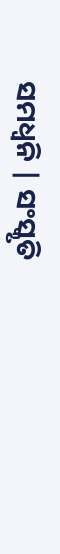ସମଧ୍ୱନି | ସଂସ୍କୃତି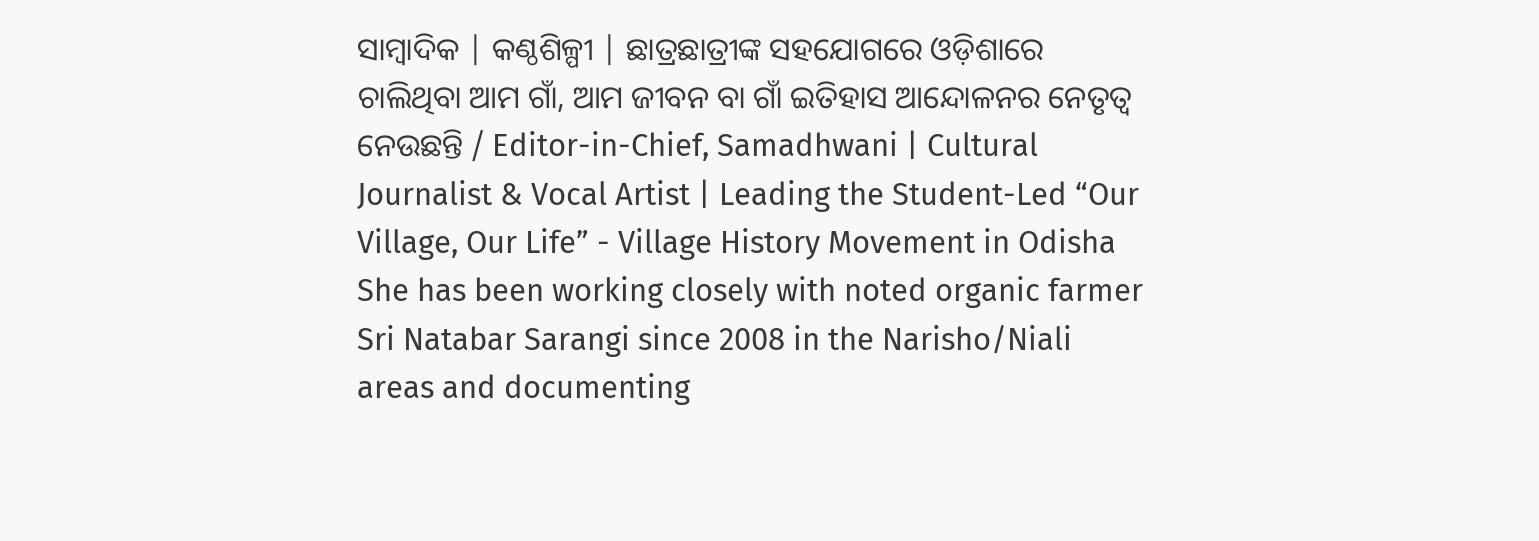ସାମ୍ବାଦିକ | କଣ୍ଠଶିଳ୍ପୀ | ଛାତ୍ରଛାତ୍ରୀଙ୍କ ସହଯୋଗରେ ଓଡ଼ିଶାରେ ଚାଲିଥିବା ଆମ ଗାଁ, ଆମ ଜୀବନ ବା ଗାଁ ଇତିହାସ ଆନ୍ଦୋଳନର ନେତୃତ୍ଵ ନେଉଛନ୍ତି / Editor-in-Chief, Samadhwani | Cultural Journalist & Vocal Artist | Leading the Student-Led “Our Village, Our Life” - Village History Movement in Odisha She has been working closely with noted organic farmer Sri Natabar Sarangi since 2008 in the Narisho/Niali areas and documenting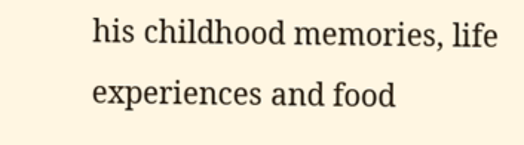his childhood memories, life experiences and food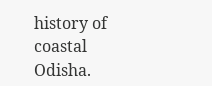history of coastal Odisha.